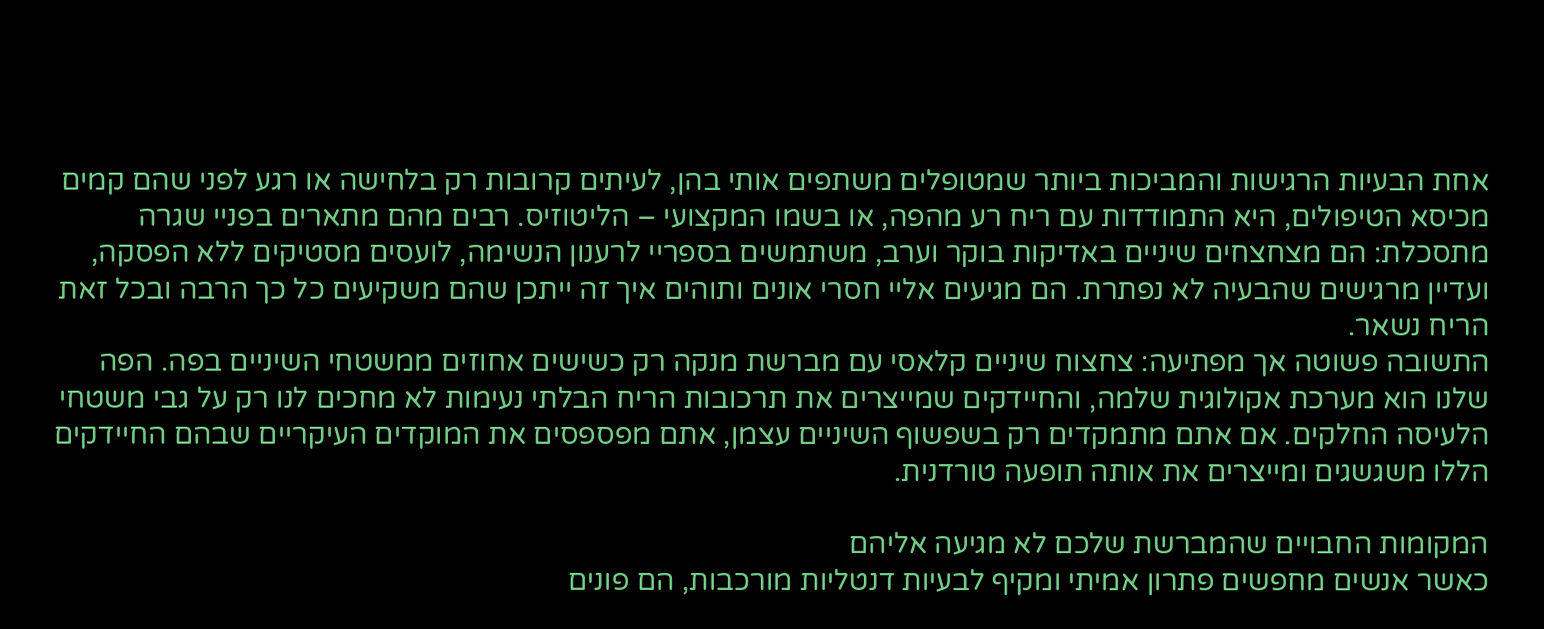אחת הבעיות הרגישות והמביכות ביותר שמטופלים משתפים אותי בהן, לעיתים קרובות רק בלחישה או רגע לפני שהם קמים מכיסא הטיפולים, היא התמודדות עם ריח רע מהפה, או בשמו המקצועי – הליטוזיס. רבים מהם מתארים בפניי שגרה מתסכלת: הם מצחצחים שיניים באדיקות בוקר וערב, משתמשים בספריי לרענון הנשימה, לועסים מסטיקים ללא הפסקה, ועדיין מרגישים שהבעיה לא נפתרת. הם מגיעים אליי חסרי אונים ותוהים איך זה ייתכן שהם משקיעים כל כך הרבה ובכל זאת הריח נשאר.
התשובה פשוטה אך מפתיעה: צחצוח שיניים קלאסי עם מברשת מנקה רק כשישים אחוזים ממשטחי השיניים בפה. הפה שלנו הוא מערכת אקולוגית שלמה, והחיידקים שמייצרים את תרכובות הריח הבלתי נעימות לא מחכים לנו רק על גבי משטחי הלעיסה החלקים. אם אתם מתמקדים רק בשפשוף השיניים עצמן, אתם מפספסים את המוקדים העיקריים שבהם החיידקים הללו משגשגים ומייצרים את אותה תופעה טורדנית.

המקומות החבויים שהמברשת שלכם לא מגיעה אליהם
כאשר אנשים מחפשים פתרון אמיתי ומקיף לבעיות דנטליות מורכבות, הם פונים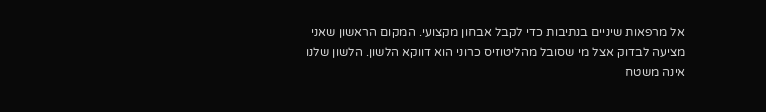אל מרפאות שיניים בנתיבות כדי לקבל אבחון מקצועי. המקום הראשון שאני מציעה לבדוק אצל מי שסובל מהליטוזיס כרוני הוא דווקא הלשון. הלשון שלנו אינה משטח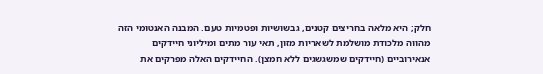חלק; היא מלאה בחריצים קטנים, גבשושיות ופטמיות טעם. המבנה האנטומי הזה מהווה מלכודת מושלמת לשאריות מזון, תאי עור מתים ומיליוני חיידקים אנאירוביים (חיידקים שמשגשגים ללא חמצן). החיידקים האלה מפרקים את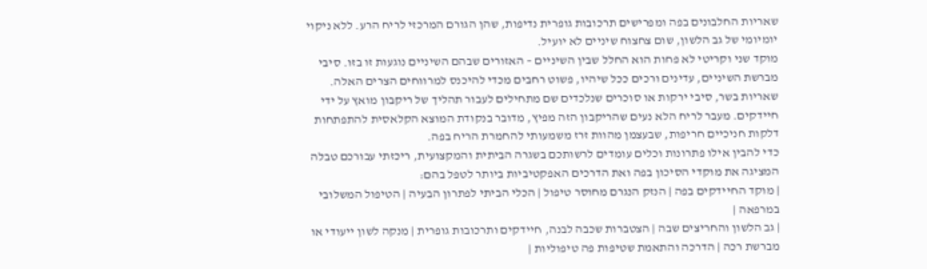שאריות החלבונים בפה ומפרישים תרכובות גופרית נדיפות, שהן הגורם המרכזי לריח הרע. ללא ניקוי יומיומי של גב הלשון, שום צחצוח שיניים לא יועיל.
מוקד שני וקריטי לא פחות הוא החלל שבין השיניים – האזורים שבהם השיניים נוגעות זו בזו. סיבי מברשת השיניים, עדינים ורכים ככל שיהיו, פשוט רחבים מכדי להיכנס למרווחים הצרים האלה. שאריות בשר, סיבי ירקות או סוכרים שנלכדים שם מתחילים לעבור תהליך של ריקבון מואץ על ידי חיידקים. מעבר לריח הלא נעים שהריקבון הזה מפיץ, מדובר בנקודת המוצא הקלאסית להתפתחות דלקות חניכיים חריפות, שבעצמן מהוות זרז משמעותי להחמרת הריח בפה.
כדי להבין אילו פתרונות וכלים עומדים לרשותכם בשגרה הביתית והמקצועית, ריכזתי עבורכם טבלה המציגה את מוקדי הסיכון בפה ואת הדרכים האפקטיביות ביותר לטפל בהם:
| מוקד החיידקים בפה | הנזק הנגרם מחוסר טיפול | הכלי הביתי לפתרון הבעיה | הטיפול המשלובי במרפאה |
| גב הלשון והחריצים שבה | הצטברות שכבה לבנה, חיידקים ותרכובות גופרית | מנקה לשון ייעודי או מברשת רכה | הדרכה והתאמת שטיפות פה טיפוליות |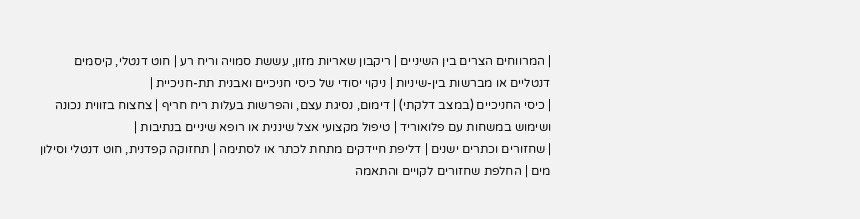| המרווחים הצרים בין השיניים | ריקבון שאריות מזון, עששת סמויה וריח רע | חוט דנטלי, קיסמים דנטליים או מברשות בין-שיניות | ניקוי יסודי של כיסי חניכיים ואבנית תת-חניכיית |
| כיסי החניכיים (במצב דלקתי) | דימום, נסיגת עצם, והפרשות בעלות ריח חריף | צחצוח בזווית נכונה ושימוש במשחות עם פלואוריד | טיפול מקצועי אצל שיננית או רופא שיניים בנתיבות |
| שחזורים וכתרים ישנים | דליפת חיידקים מתחת לכתר או לסתימה | תחזוקה קפדנית, חוט דנטלי וסילון מים | החלפת שחזורים לקויים והתאמה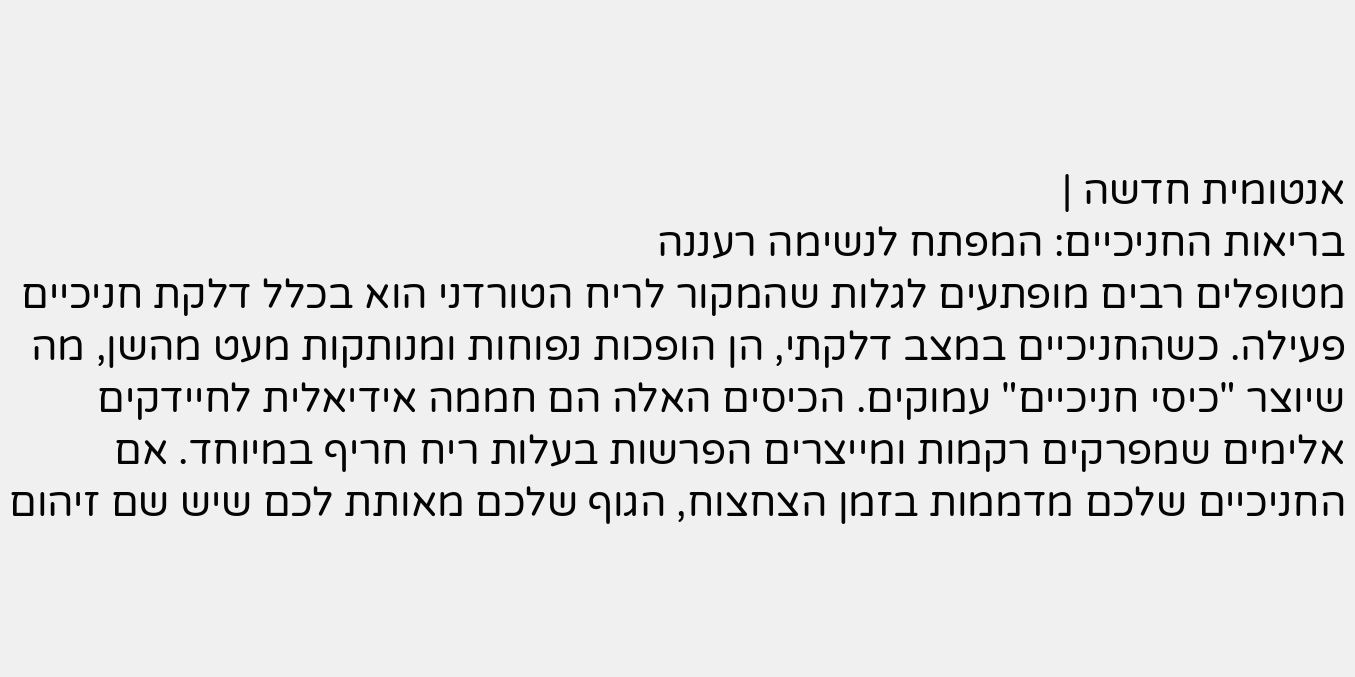אנטומית חדשה |
בריאות החניכיים: המפתח לנשימה רעננה
מטופלים רבים מופתעים לגלות שהמקור לריח הטורדני הוא בכלל דלקת חניכיים פעילה. כשהחניכיים במצב דלקתי, הן הופכות נפוחות ומנותקות מעט מהשן, מה שיוצר "כיסי חניכיים" עמוקים. הכיסים האלה הם חממה אידיאלית לחיידקים אלימים שמפרקים רקמות ומייצרים הפרשות בעלות ריח חריף במיוחד. אם החניכיים שלכם מדממות בזמן הצחצוח, הגוף שלכם מאותת לכם שיש שם זיהום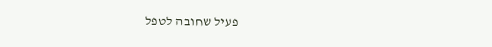פעיל שחובה לטפל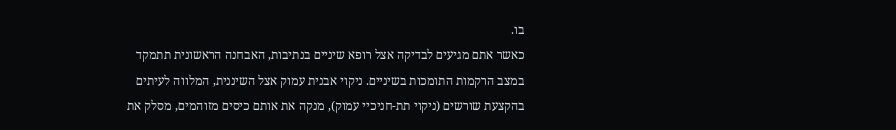בו.
כאשר אתם מגיעים לבדיקה אצל רופא שיניים בנתיבות, האבחנה הראשונית תתמקד במצב הרקמות התומכות בשיניים. ניקוי אבנית עמוק אצל השיננית, המלווה לעיתים בהקצעת שורשים (ניקוי תת-חניכיי עמוק), מנקה את אותם כיסים מזוהמים, מסלק את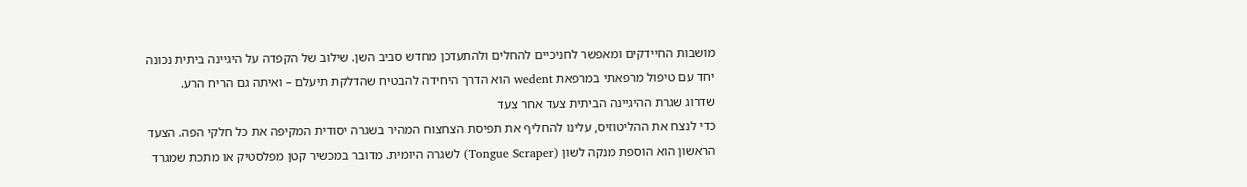מושבות החיידקים ומאפשר לחניכיים להחלים ולהתעדכן מחדש סביב השן. שילוב של הקפדה על היגיינה ביתית נכונה יחד עם טיפול מרפאתי במרפאת wedent הוא הדרך היחידה להבטיח שהדלקת תיעלם – ואיתה גם הריח הרע.
שדרוג שגרת ההיגיינה הביתית צעד אחר צעד
כדי לנצח את ההליטוזיס, עלינו להחליף את תפיסת הצחצוח המהיר בשגרה יסודית המקיפה את כל חלקי הפה. הצעד הראשון הוא הוספת מנקה לשון (Tongue Scraper) לשגרה היומית. מדובר במכשיר קטן מפלסטיק או מתכת שמגרד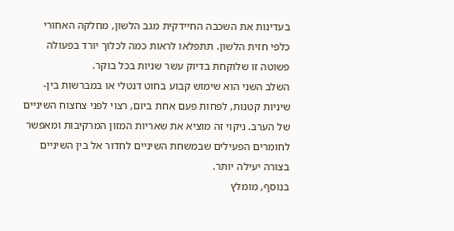בעדינות את השכבה החיידקית מגב הלשון, מחלקה האחורי כלפי חזית הלשון. תתפלאו לראות כמה לכלוך יורד בפעולה פשוטה זו שלוקחת בדיוק עשר שניות בכל בוקר.
השלב השני הוא שימוש קבוע בחוט דנטלי או במברשות בין-שיניות קטנות, לפחות פעם אחת ביום, רצוי לפני צחצוח השיניים של הערב. ניקוי זה מוציא את שאריות המזון המרקיבות ומאפשר לחומרים הפעילים שבמשחת השיניים לחדור אל בין השיניים בצורה יעילה יותר.
בנוסף, מומלץ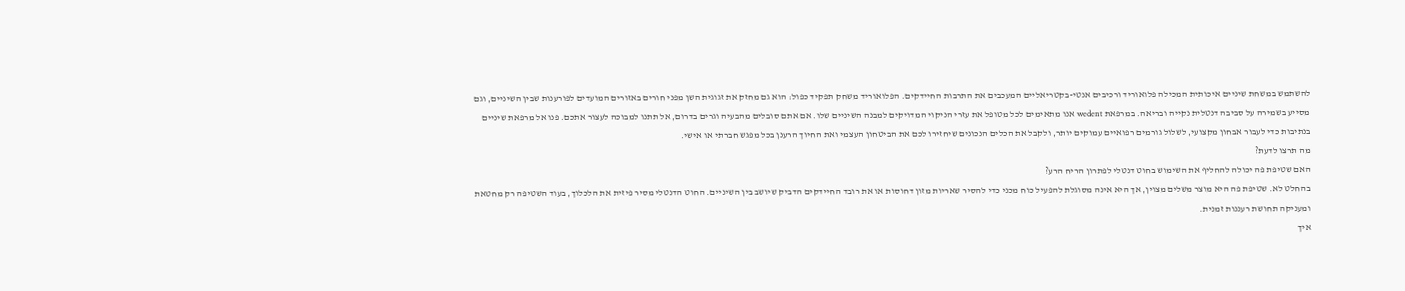להשתמש במשחת שיניים איכותית המכילה פלואוריד ורכיבים אנטי-בקטריאליים המעכבים את התרבות החיידקים. הפלואוריד משחק תפקיד כפול: הוא גם מחזק את זגוגית השן מפני חורים באזורים המועדים לפורענות שבין השיניים, וגם מסייע בשמירה על סביבה דנטלית נקייה ובריאה. במרפאת wedent אנו מתאימים לכל מטופל את עזרי הניקוי המדויקים למבנה השיניים שלו. אם אתם סובלים מהבעיה וגרים בדרום, אל תתנו למבוכה לעצור אתכם. פנו אל מרפאת שיניים בנתיבות כדי לעבור אבחון מקצועי, לשלול גורמים רפואיים עמוקים יותר, ולקבל את הכלים הנכונים שיחזירו לכם את הביטחון העצמי ואת החיוך הרענן בכל מפגש חברתי או אישי.
מה תרצו לדעת?
האם שטיפת פה יכולה להחליף את השימוש בחוט דנטלי לפתרון הריח הרע?
בהחלט לא. שטיפת פה היא מוצר משלים מצוין, אך היא אינה מסוגלת להפעיל כוח מכני כדי להסיר שאריות מזון דחוסות או את רובד החיידקים הדביק שיושב בין השיניים. החוט הדנטלי מסיר פיזית את הלכלוך, בעוד השטיפה רק מחטאת ומעניקה תחושת רעננות זמנית.
איך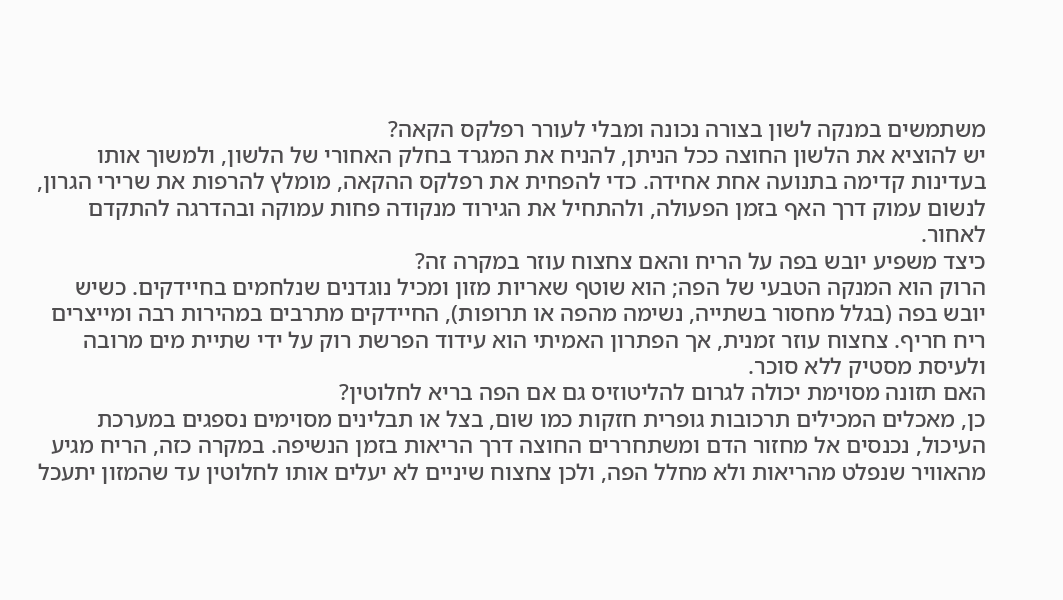משתמשים במנקה לשון בצורה נכונה ומבלי לעורר רפלקס הקאה?
יש להוציא את הלשון החוצה ככל הניתן, להניח את המגרד בחלק האחורי של הלשון, ולמשוך אותו בעדינות קדימה בתנועה אחת אחידה. כדי להפחית את רפלקס ההקאה, מומלץ להרפות את שרירי הגרון, לנשום עמוק דרך האף בזמן הפעולה, ולהתחיל את הגירוד מנקודה פחות עמוקה ובהדרגה להתקדם לאחור.
כיצד משפיע יובש בפה על הריח והאם צחצוח עוזר במקרה זה?
הרוק הוא המנקה הטבעי של הפה; הוא שוטף שאריות מזון ומכיל נוגדנים שנלחמים בחיידקים. כשיש יובש בפה (בגלל מחסור בשתייה, נשימה מהפה או תרופות), החיידקים מתרבים במהירות רבה ומייצרים ריח חריף. צחצוח עוזר זמנית, אך הפתרון האמיתי הוא עידוד הפרשת רוק על ידי שתיית מים מרובה ולעיסת מסטיק ללא סוכר.
האם תזונה מסוימת יכולה לגרום להליטוזיס גם אם הפה בריא לחלוטין?
כן, מאכלים המכילים תרכובות גופרית חזקות כמו שום, בצל או תבלינים מסוימים נספגים במערכת העיכול, נכנסים אל מחזור הדם ומשתחררים החוצה דרך הריאות בזמן הנשיפה. במקרה כזה, הריח מגיע מהאוויר שנפלט מהריאות ולא מחלל הפה, ולכן צחצוח שיניים לא יעלים אותו לחלוטין עד שהמזון יתעכל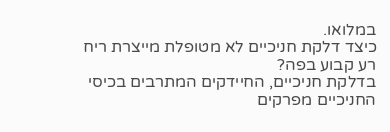במלואו.
כיצד דלקת חניכיים לא מטופלת מייצרת ריח רע קבוע בפה?
בדלקת חניכיים, החיידקים המתרבים בכיסי החניכיים מפרקים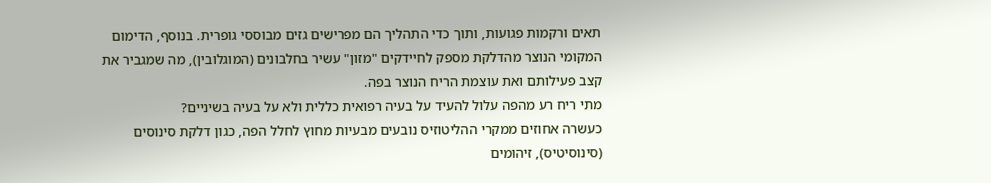תאים ורקמות פגועות, ותוך כדי התהליך הם מפרישים גזים מבוססי גופרית. בנוסף, הדימום המקומי הנוצר מהדלקת מספק לחיידקים "מזון" עשיר בחלבונים (המוגלובין), מה שמגביר את קצב פעילותם ואת עוצמת הריח הנוצר בפה.
מתי ריח רע מהפה עלול להעיד על בעיה רפואית כללית ולא על בעיה בשיניים?
כעשרה אחוזים ממקרי ההליטוזיס נובעים מבעיות מחוץ לחלל הפה, כגון דלקת סינוסים (סינוסיטיס), זיהומים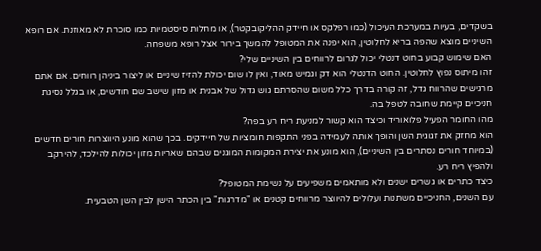בשקדים, בעיות במערכת העיכול (כמו רפלקס או חיידק ההליקובקטר), או מחלות סיסטמיות כמו סוכרת לא מאוזנת. אם רופא השיניים מוצא שהפה בריא לחלוטין, הוא יפנה את המטופל להמשך בירור אצל רופא משפחה.
האם שימוש קבוע בחוט דנטלי יכול לגרום לרווחים בין השיניים שלי?
זהו מיתוס נפוץ לחלוטין. החוט הדנטלי הוא דק וגמיש מאוד, ואין לו שום יכולת להזיז שיניים או ליצור ביניהן רווחים. אם אתם מרגישים שהרווח גדל, זה קורה בדרך כלל משום שהסרתם גוש גדול של אבנית או מזון שישב שם חודשים, או בגלל נסיגת חניכיים קיימת שחובה לטפל בה.
מהו החומר הפעיל פלואוריד וכיצד הוא קשור למניעת ריח רע בפה?
הוא מחזק את זגוגית השן והופך אותה לעמידה בפני התקפות חומציות של חיידקים. בכך שהוא מונע היווצרות חורים חדשים (במיוחד חורים נסתרים בין השיניים), הוא מונע את יצירת המקומות המוגנים שבהם שאריות מזון יכולות להילכד, להירקב ולהפיץ ריח רע.
כיצד כתרים או גשרים ישנים ולא מותאמים משפיעים על נשימת המטופל?
עם השנים, החניכיים משתנות ועלולים להיווצר מרווחים קטנים או "מדרגות" בין הכתר הישן לבין השן הטבעית.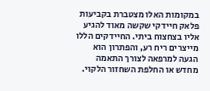במקומות האלו מצטברת בקביעות פלאק חיידקי שקשה מאוד להגיע אליו בצחצוח ביתי. החיידקים הללו מייצרים ריח רע, והפתרון הוא הגעה למרפאה לצורך התאמה מחדש או החלפת השחזור הלקוי.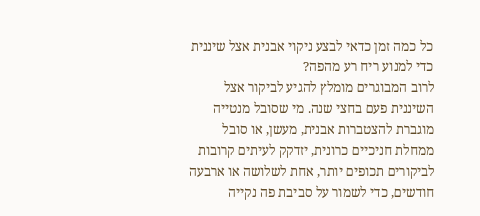כל כמה זמן כדאי לבצע ניקוי אבנית אצל שיננית כדי למנוע ריח רע מהפה?
לרוב המבוגרים מומלץ להגיע לביקור אצל השיננית פעם בחצי שנה. מי שסובל מנטייה מוגברת להצטברות אבנית, מעשן, או סובל ממחלת חניכיים כרונית, יזדקק לעיתים קרובות לביקורים תכופים יותר, אחת לשלושה או ארבעה חודשים, כדי לשמור על סביבת פה נקייה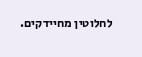לחלוטין מחיידקים.